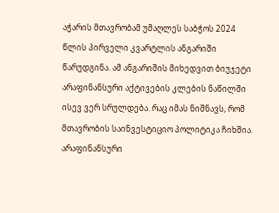აჭარის მთავრობამ უმაღლეს საბჭოს 2024 წლის პირველი კვარტლის ანგარიში წარუდგინა. ამ ანგარიშის მიხედვით ბიუჯეტი არაფინანსური აქტივების კლების ნაწილში ისევ ვერ სრულდება. რაც იმას ნიშნავს, რომ მთავრობის საინვესტიციო პოლიტიკა ჩიხშია.
არაფინანსური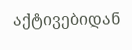აქტივებიდან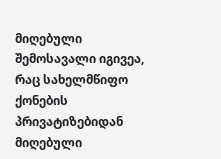მიღებული შემოსავალი იგივეა, რაც სახელმწიფო ქონების პრივატიზებიდან მიღებული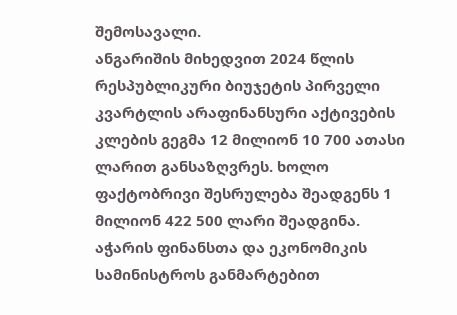შემოსავალი.
ანგარიშის მიხედვით 2024 წლის რესპუბლიკური ბიუჯეტის პირველი კვარტლის არაფინანსური აქტივების კლების გეგმა 12 მილიონ 10 700 ათასი ლარით განსაზღვრეს. ხოლო ფაქტობრივი შესრულება შეადგენს 1 მილიონ 422 500 ლარი შეადგინა.
აჭარის ფინანსთა და ეკონომიკის სამინისტროს განმარტებით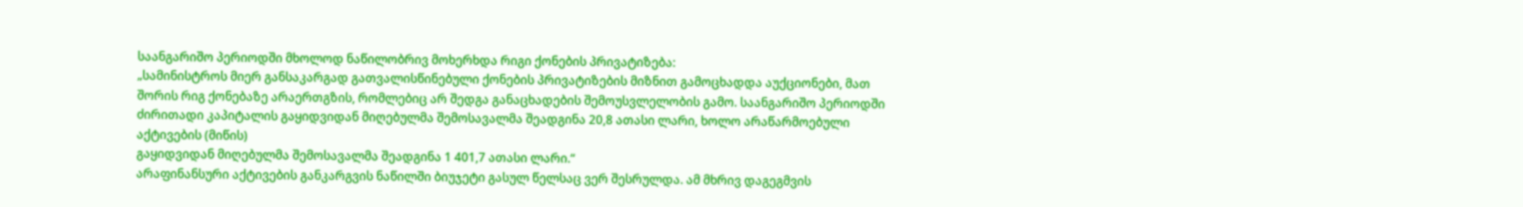საანგარიშო პერიოდში მხოლოდ ნაწილობრივ მოხერხდა რიგი ქონების პრივატიზება:
„სამინისტროს მიერ განსაკარგად გათვალისწინებული ქონების პრივატიზების მიზნით გამოცხადდა აუქციონები, მათ შორის რიგ ქონებაზე არაერთგზის, რომლებიც არ შედგა განაცხადების შემოუსვლელობის გამო. საანგარიშო პერიოდში ძირითადი კაპიტალის გაყიდვიდან მიღებულმა შემოსავალმა შეადგინა 20,8 ათასი ლარი, ხოლო არაწარმოებული აქტივების (მიწის)
გაყიდვიდან მიღებულმა შემოსავალმა შეადგინა 1 401,7 ათასი ლარი.“
არაფინანსური აქტივების განკარგვის ნაწილში ბიუჯეტი გასულ წელსაც ვერ შესრულდა. ამ მხრივ დაგეგმვის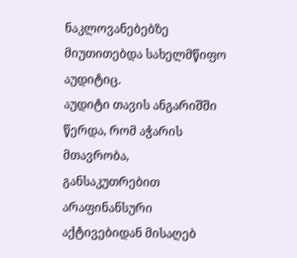ნაკლოვანებებზე მიუთითებდა სახელმწიფო აუდიტიც.
აუდიტი თავის ანგარიშში წერდა, რომ აჭარის მთავრობა, განსაკუთრებით არაფინანსური აქტივებიდან მისაღებ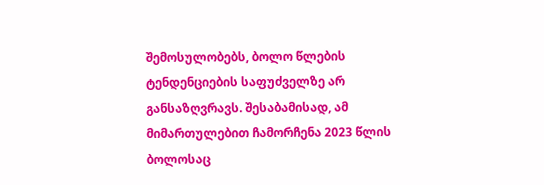შემოსულობებს, ბოლო წლების ტენდენციების საფუძველზე არ განსაზღვრავს. შესაბამისად, ამ მიმართულებით ჩამორჩენა 2023 წლის ბოლოსაც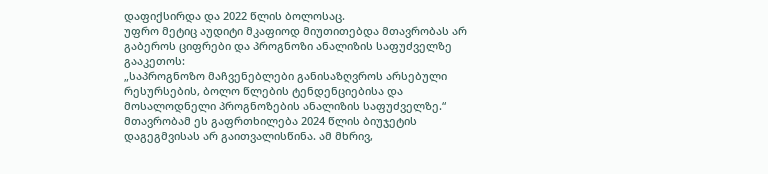დაფიქსირდა და 2022 წლის ბოლოსაც.
უფრო მეტიც აუდიტი მკაფიოდ მიუთითებდა მთავრობას არ გაბეროს ციფრები და პროგნოზი ანალიზის საფუძველზე გააკეთოს:
„საპროგნოზო მაჩვენებლები განისაზღვროს არსებული რესურსების, ბოლო წლების ტენდენციებისა და მოსალოდნელი პროგნოზების ანალიზის საფუძველზე.“
მთავრობამ ეს გაფრთხილება 2024 წლის ბიუჯეტის დაგეგმვისას არ გაითვალისწინა. ამ მხრივ,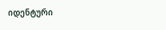იდენტური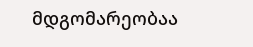მდგომარეობაა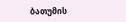ბათუმის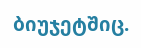ბიუჯეტშიც.